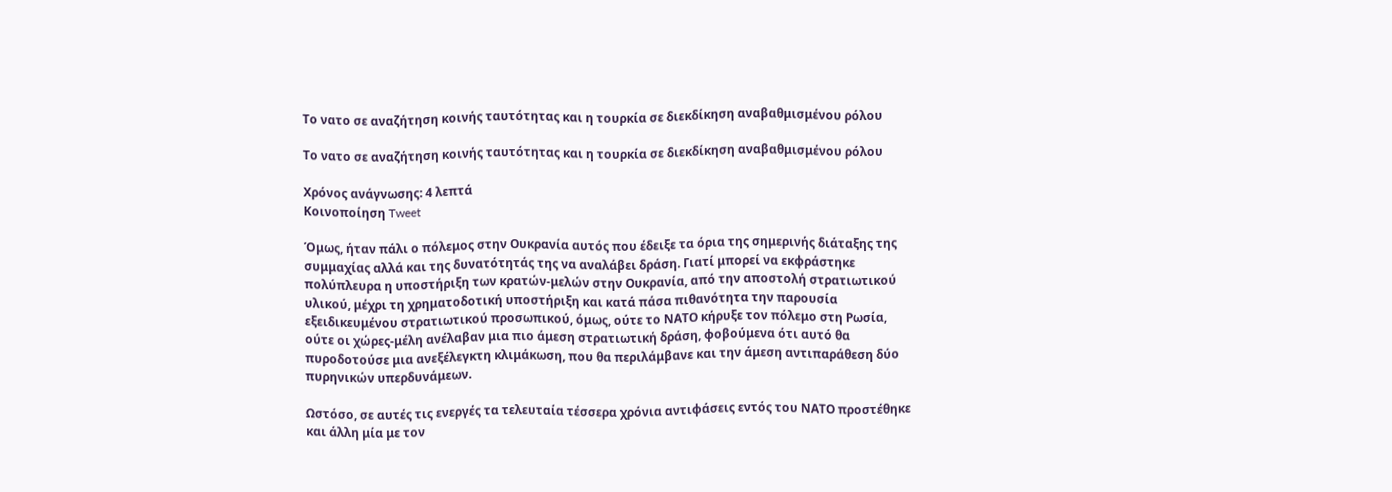Το νατο σε αναζήτηση κοινής ταυτότητας και η τουρκία σε διεκδίκηση αναβαθμισμένου ρόλου

Το νατο σε αναζήτηση κοινής ταυτότητας και η τουρκία σε διεκδίκηση αναβαθμισμένου ρόλου

Χρόνος ανάγνωσης: 4 λεπτά
Κοινοποίηση Tweet

Όμως, ήταν πάλι ο πόλεμος στην Ουκρανία αυτός που έδειξε τα όρια της σημερινής διάταξης της συμμαχίας αλλά και της δυνατότητάς της να αναλάβει δράση. Γιατί μπορεί να εκφράστηκε πολύπλευρα η υποστήριξη των κρατών-μελών στην Ουκρανία, από την αποστολή στρατιωτικού υλικού, μέχρι τη χρηματοδοτική υποστήριξη και κατά πάσα πιθανότητα την παρουσία εξειδικευμένου στρατιωτικού προσωπικού, όμως, ούτε το ΝΑΤΟ κήρυξε τον πόλεμο στη Ρωσία, ούτε οι χώρες-μέλη ανέλαβαν μια πιο άμεση στρατιωτική δράση, φοβούμενα ότι αυτό θα πυροδοτούσε μια ανεξέλεγκτη κλιμάκωση, που θα περιλάμβανε και την άμεση αντιπαράθεση δύο πυρηνικών υπερδυνάμεων.

Ωστόσο, σε αυτές τις ενεργές τα τελευταία τέσσερα χρόνια αντιφάσεις εντός του ΝΑΤΟ προστέθηκε και άλλη μία με τον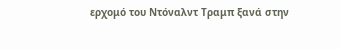ερχομό του Ντόναλντ Τραμπ ξανά στην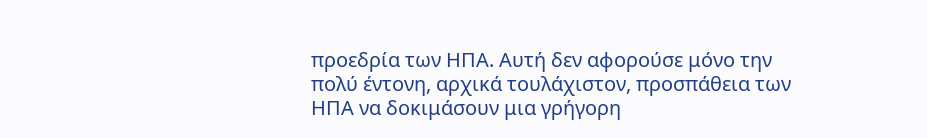προεδρία των ΗΠΑ. Αυτή δεν αφορούσε μόνο την πολύ έντονη, αρχικά τουλάχιστον, προσπάθεια των ΗΠΑ να δοκιμάσουν μια γρήγορη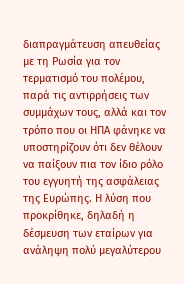διαπραγμάτευση απευθείας με τη Ρωσία για τον τερματισμό του πολέμου, παρά τις αντιρρήσεις των συμμάχων τους, αλλά και τον τρόπο που οι ΗΠΑ φάνηκε να υποστηρίζουν ότι δεν θέλουν να παίξουν πια τον ίδιο ρόλο του εγγυητή της ασφάλειας της Ευρώπης. Η λύση που προκρίθηκε, δηλαδή η δέσμευση των εταίρων για ανάληψη πολύ μεγαλύτερου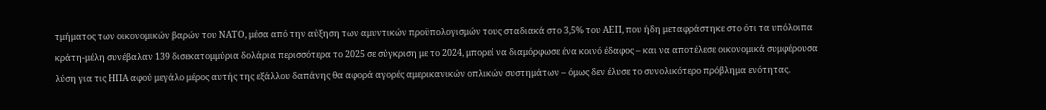τμήματος των οικονομικών βαρών του ΝΑΤΟ, μέσα από την αύξηση των αμυντικών προϋπολογισμών τους σταδιακά στο 3,5% του ΑΕΠ, που ήδη μεταφράστηκε στο ότι τα υπόλοιπα κράτη-μέλη συνέβαλαν 139 δισεκατομμύρια δολάρια περισσότερα το 2025 σε σύγκριση με το 2024, μπορεί να διαμόρφωσε ένα κοινό έδαφος – και να αποτέλεσε οικονομικά συμφέρουσα λύση για τις ΗΠΑ αφού μεγάλο μέρος αυτής της εξάλλου δαπάνης θα αφορά αγορές αμερικανικών οπλικών συστημάτων – όμως δεν έλυσε το συνολικότερο πρόβλημα ενότητας.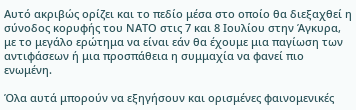Αυτό ακριβώς ορίζει και το πεδίο μέσα στο οποίο θα διεξαχθεί η σύνοδος κορυφής του ΝΑΤΟ στις 7 και 8 Ιουλίου στην Άγκυρα, με το μεγάλο ερώτημα να είναι εάν θα έχουμε μια παγίωση των αντιφάσεων ή μια προσπάθεια η συμμαχία να φανεί πιο ενωμένη.

Όλα αυτά μπορούν να εξηγήσουν και ορισμένες φαινομενικές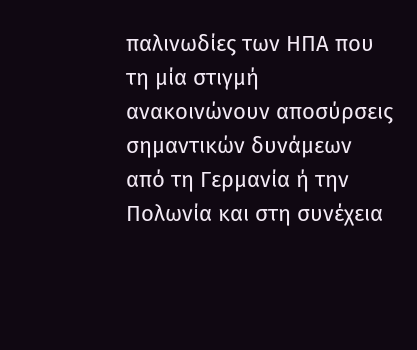παλινωδίες των ΗΠΑ που τη μία στιγμή ανακοινώνουν αποσύρσεις σημαντικών δυνάμεων από τη Γερμανία ή την Πολωνία και στη συνέχεια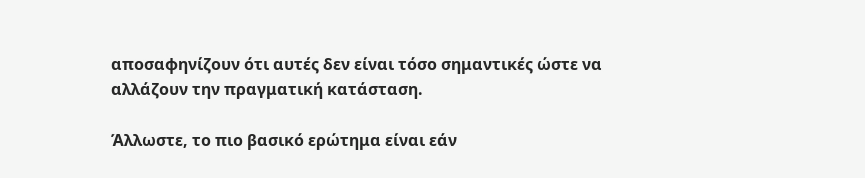αποσαφηνίζουν ότι αυτές δεν είναι τόσο σημαντικές ώστε να αλλάζουν την πραγματική κατάσταση.

Άλλωστε, το πιο βασικό ερώτημα είναι εάν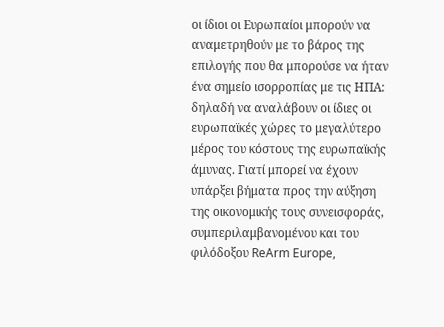οι ίδιοι οι Ευρωπαίοι μπορούν να αναμετρηθούν με το βάρος της επιλογής που θα μπορούσε να ήταν ένα σημείο ισορροπίας με τις ΗΠΑ: δηλαδή να αναλάβουν οι ίδιες οι ευρωπαϊκές χώρες το μεγαλύτερο μέρος του κόστους της ευρωπαϊκής άμυνας. Γιατί μπορεί να έχουν υπάρξει βήματα προς την αύξηση της οικονομικής τους συνεισφοράς, συμπεριλαμβανομένου και του φιλόδοξου ReArm Europe,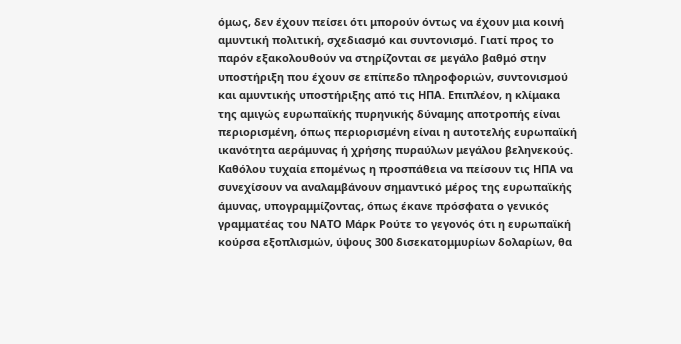όμως, δεν έχουν πείσει ότι μπορούν όντως να έχουν μια κοινή αμυντική πολιτική, σχεδιασμό και συντονισμό. Γιατί προς το παρόν εξακολουθούν να στηρίζονται σε μεγάλο βαθμό στην υποστήριξη που έχουν σε επίπεδο πληροφοριών, συντονισμού και αμυντικής υποστήριξης από τις ΗΠΑ. Επιπλέον, η κλίμακα της αμιγώς ευρωπαϊκής πυρηνικής δύναμης αποτροπής είναι περιορισμένη, όπως περιορισμένη είναι η αυτοτελής ευρωπαϊκή ικανότητα αεράμυνας ή χρήσης πυραύλων μεγάλου βεληνεκούς. Καθόλου τυχαία επομένως η προσπάθεια να πείσουν τις ΗΠΑ να συνεχίσουν να αναλαμβάνουν σημαντικό μέρος της ευρωπαϊκής άμυνας, υπογραμμίζοντας, όπως έκανε πρόσφατα ο γενικός γραμματέας του ΝΑΤΟ Μάρκ Ρούτε το γεγονός ότι η ευρωπαϊκή κούρσα εξοπλισμών, ύψους 300 δισεκατομμυρίων δολαρίων, θα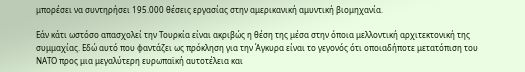μπορέσει να συντηρήσει 195.000 θέσεις εργασίας στην αμερικανική αμυντική βιομηχανία.

Εάν κάτι ωστόσο απασχολεί την Τουρκία είναι ακριβώς η θέση της μέσα στην όποια μελλοντική αρχιτεκτονική της συμμαχίας. Εδώ αυτό που φαντάζει ως πρόκληση για την Άγκυρα είναι το γεγονός ότι οποιαδήποτε μετατόπιση του ΝΑΤΟ προς μια μεγαλύτερη ευρωπαϊκή αυτοτέλεια και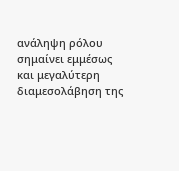ανάληψη ρόλου σημαίνει εμμέσως και μεγαλύτερη διαμεσολάβηση της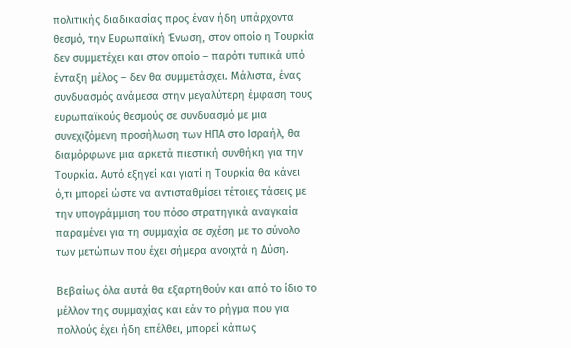πολιτικής διαδικασίας προς έναν ήδη υπάρχοντα θεσμό, την Ευρωπαϊκή Ένωση, στον οποίο η Τουρκία δεν συμμετέχει και στον οποίο – παρότι τυπικά υπό ένταξη μέλος – δεν θα συμμετάσχει. Μάλιστα, ένας συνδυασμός ανάμεσα στην μεγαλύτερη έμφαση τους ευρωπαϊκούς θεσμούς σε συνδυασμό με μια συνεχιζόμενη προσήλωση των ΗΠΑ στο Ισραήλ, θα διαμόρφωνε μια αρκετά πιεστική συνθήκη για την Τουρκία. Αυτό εξηγεί και γιατί η Τουρκία θα κάνει ό,τι μπορεί ώστε να αντισταθμίσει τέτοιες τάσεις με την υπογράμμιση του πόσο στρατηγικά αναγκαία παραμένει για τη συμμαχία σε σχέση με το σύνολο των μετώπων που έχει σήμερα ανοιχτά η Δύση.

Βεβαίως όλα αυτά θα εξαρτηθούν και από το ίδιο το μέλλον της συμμαχίας και εάν το ρήγμα που για πολλούς έχει ήδη επέλθει, μπορεί κάπως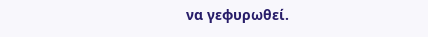να γεφυρωθεί.